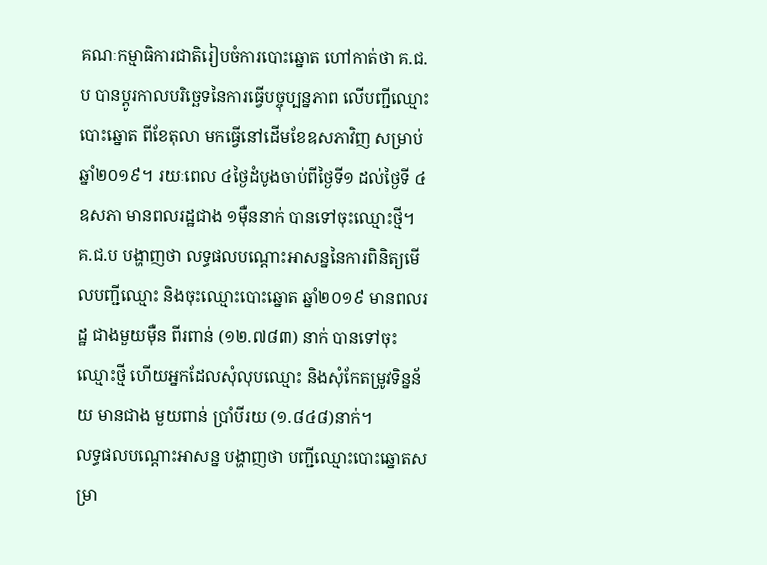គណៈកម្មាធិការជាតិរៀបចំការបោះឆ្នោត ហៅកាត់ថា គ.ជ.ប បានប្ដូរកាលបរិច្ឆេទនៃការធ្វើបច្ចុប្បន្នភាព លើបញ្ជីឈ្មោះបោះឆ្នោត ពីខែតុលា មកធ្វើនៅដើមខែឧសភាវិញ សម្រាប់ឆ្នាំ២០១៩។ រយៈពេល ៤ថ្ងៃដំបូងចាប់ពីថ្ងៃទី១ ដល់ថ្ងៃទី ៤ ឧសភា មានពលរដ្ឋជាង ១ម៉ឺននាក់ បានទៅចុះឈ្មោះថ្មី។
គ.ជ.ប បង្ហាញថា លទ្ធផលបណ្ដោះអាសន្ននៃការពិនិត្យមើលបញ្ជីឈ្មោះ និងចុះឈ្មោះបោះឆ្នោត ឆ្នាំ២០១៩ មានពលរដ្ឋ ជាងមួយម៉ឺន ពីរពាន់ (១២.៧៨៣) នាក់ បានទៅចុះឈ្មោះថ្មី ហើយអ្នកដែលសុំលុបឈ្មោះ និងសុំកែតម្រូវទិន្នន័យ មានជាង មួយពាន់ ប្រាំបីរយ (១.៨៤៨)នាក់។
លទ្ធផលបណ្ដោះអាសន្ន បង្ហាញថា បញ្ជីឈ្មោះបោះឆ្នោតសម្រា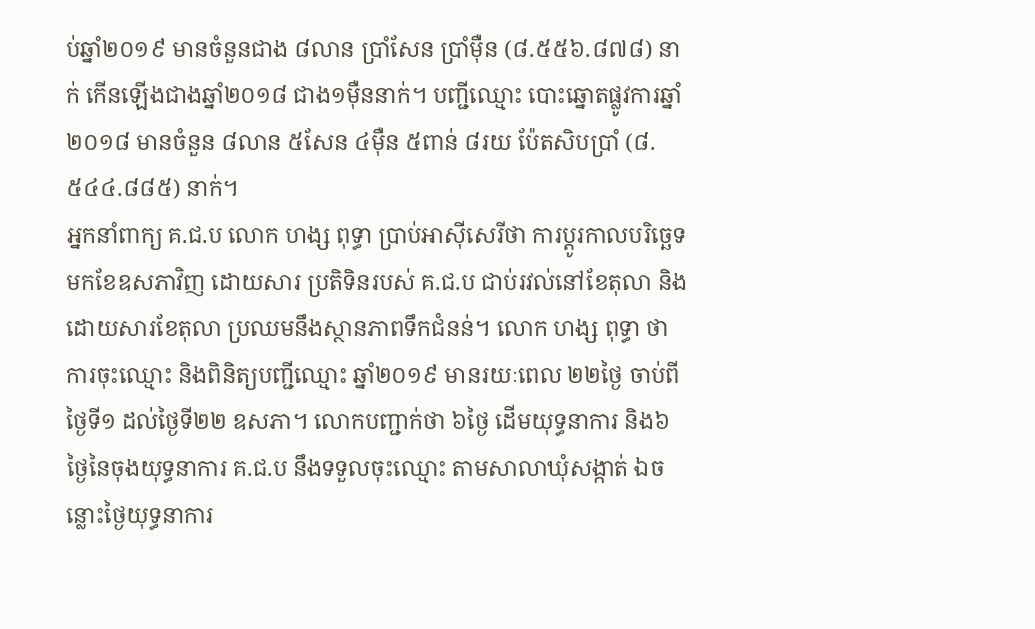ប់ឆ្នាំ២០១៩ មានចំនួនជាង ៨លាន ប្រាំសែន ប្រាំម៉ឺន (៨.៥៥៦.៨៧៨) នាក់ កើនឡើងជាងឆ្នាំ២០១៨ ជាង១ម៉ឺននាក់។ បញ្ជីឈ្មោះ បោះឆ្នោតផ្លូវការឆ្នាំ២០១៨ មានចំនួន ៨លាន ៥សែន ៤ម៉ឺន ៥ពាន់ ៨រយ ប៉ែតសិបប្រាំ (៨.៥៤៤.៨៨៥) នាក់។
អ្នកនាំពាក្យ គ.ជ.ប លោក ហង្ស ពុទ្ធា ប្រាប់អាស៊ីសេរីថា ការប្ដូរកាលបរិច្ឆេទមកខែឧសភាវិញ ដោយសារ ប្រតិទិនរបស់ គ.ជ.ប ជាប់រវល់នៅខែតុលា និងដោយសារខែតុលា ប្រឈមនឹងស្ថានភាពទឹកជំនន់។ លោក ហង្ស ពុទ្ធា ថា ការចុះឈ្មោះ និងពិនិត្យបញ្ជីឈ្មោះ ឆ្នាំ២០១៩ មានរយៈពេល ២២ថ្ងៃ ចាប់ពីថ្ងៃទី១ ដល់ថ្ងៃទី២២ ឧសភា។ លោកបញ្ជាក់ថា ៦ថ្ងៃ ដើមយុទ្ធនាការ និង៦ថ្ងៃនៃចុងយុទ្ធនាការ គ.ជ.ប នឹងទទួលចុះឈ្មោះ តាមសាលាឃុំសង្កាត់ ឯចន្លោះថ្ងៃយុទ្ធនាការ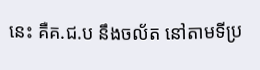នេះ គឺគ.ជ.ប នឹងចល័ត នៅតាមទីប្រ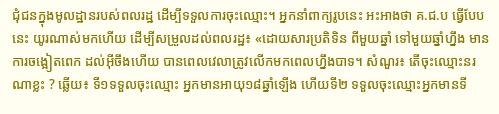ជុំជនក្នុងមូលដ្ឋានរបស់ពលរដ្ឋ ដើម្បីទទួលការចុះឈ្មោះ។ អ្នកនាំពាក្យរូបនេះ អះអាងថា គ.ជ.ប ធ្វើបែបនេះ យូរណាស់មកហើយ ដើម្បីសម្រួលដល់ពលរដ្ឋ៖ «ដោយសារប្រតិទិន ពីមួយឆ្នាំ ទៅមួយឆ្នាំហ្នឹង មានការចង្អៀតពេក ដល់អ៊ីចឹងហើយ បានពេលវេលាត្រូវលើកមកពេលហ្នឹងបាទ។ សំណួរ៖ តើចុះឈ្មោះនរណាខ្លះ ? ឆ្លើយ៖ ទី១ទទួលចុះឈ្មោះ អ្នកមានអាយុ១៨ឆ្នាំឡើង ហើយទី២ ទទួលចុះឈ្មោះអ្នកមានទី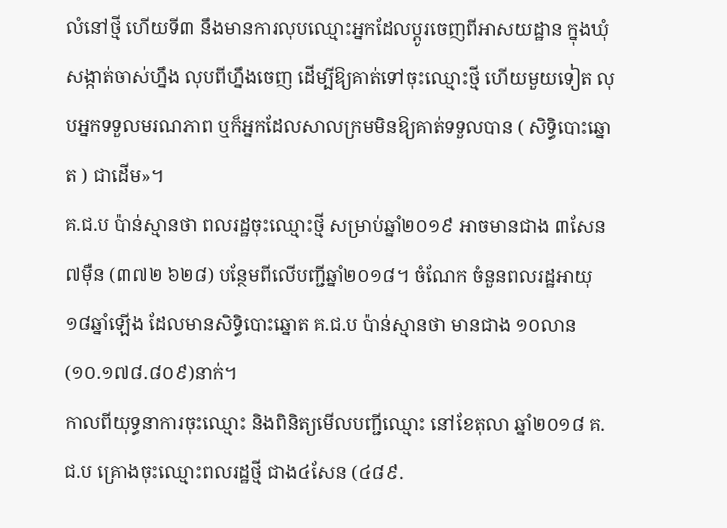លំនៅថ្មី ហើយទី៣ នឹងមានការលុបឈ្មោះអ្នកដែលប្ដូរចេញពីអាសយដ្ឋាន ក្នុងឃុំសង្កាត់ចាស់ហ្នឹង លុបពីហ្នឹងចេញ ដើម្បីឱ្យគាត់ទៅចុះឈ្មោះថ្មី ហើយមួយទៀត លុបអ្នកទទួលមរណភាព ឬក៏អ្នកដែលសាលក្រមមិនឱ្យគាត់ទទួលបាន ( សិទ្ធិបោះឆ្នោត ) ជាដើម»។
គ.ជ.ប ប៉ាន់ស្មានថា ពលរដ្ឋចុះឈ្មោះថ្មី សម្រាប់ឆ្នាំ២០១៩ អាចមានជាង ៣សែន ៧ម៉ឺន (៣៧២ ៦២៨) បន្ថែមពីលើបញ្ជីឆ្នាំ២០១៨។ ចំណែក ចំនួនពលរដ្ឋអាយុ១៨ឆ្នាំឡើង ដែលមានសិទ្ធិបោះឆ្នោត គ.ជ.ប ប៉ាន់ស្មានថា មានជាង ១០លាន (១០.១៧៨.៨០៩)នាក់។
កាលពីយុទ្ធនាការចុះឈ្មោះ និងពិនិត្យមើលបញ្ជីឈ្មោះ នៅខែតុលា ឆ្នាំ២០១៨ គ.ជ.ប គ្រោងចុះឈ្មោះពលរដ្ឋថ្មី ជាង៤សែន (៤៨៩.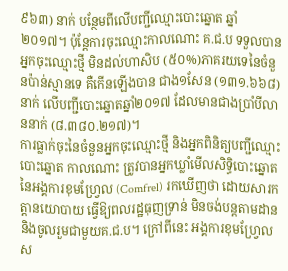៩៦៣) នាក់ បន្ថែមពីលើបញ្ជីឈ្មោះបោះឆ្នោត ឆ្នាំ២០១៧។ ប៉ុន្តែការចុះឈ្មោះកាលណោះ គ.ជ.ប ទទួលបានអ្នកចុះឈ្មោះថ្មី មិនដល់ហាសិប (៥០%)ភាគរយទេនៃចំនួនប៉ាន់ស្មានទេ គឺកើនឡើងបាន ជាង១សែន (១៣១.៦៦៨) នាក់ លើបញ្ជីបោះឆ្នោតឆ្នាំ២០១៧ ដែលមានជាងប្រាំបីលាននាក់ (៨.៣៨០.២១៧)។
ការធ្លាក់ចុះនៃចំនួនអ្នកចុះឈ្មោះថ្មី និងអ្នកពិនិត្យបញ្ជីឈ្មោះបោះឆ្នោត កាលណោះ ត្រូវបានអ្នកឃ្លាំមើលសិទ្ធិបោះឆ្នោត នៃអង្គការខុមហ្វ្រែល (Comfrel) រកឃើញថា ដោយសារកត្តានយោបាយ ធ្វើឱ្យពលរដ្ឋធុញទ្រាន់ មិនចង់បន្តតាមដាន និងចូលរួមជាមួយគ.ជ.ប។ ក្រៅពីនេះ អង្គការខុមហ្វ្រែល ស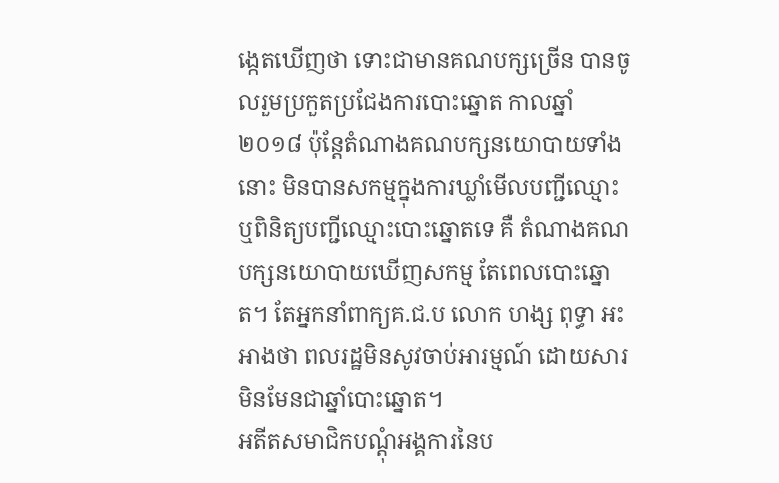ង្កេតឃើញថា ទោះជាមានគណបក្សច្រើន បានចូលរួមប្រកួតប្រជែងការបោះឆ្នោត កាលឆ្នាំ២០១៨ ប៉ុន្តែតំណាងគណបក្សនយោបាយទាំងនោះ មិនបានសកម្មក្នុងការឃ្លាំមើលបញ្ជីឈ្មោះ ឬពិនិត្យបញ្ជីឈ្មោះបោះឆ្នោតទេ គឺ តំណាងគណបក្សនយោបាយឃើញសកម្ម តែពេលបោះឆ្នោត។ តែអ្នកនាំពាក្យគ.ជ.ប លោក ហង្ស ពុទ្ធា អះអាងថា ពលរដ្ឋមិនសូវចាប់អារម្មណ៍ ដោយសារ មិនមែនជាឆ្នាំបោះឆ្នោត។
អតីតសមាជិកបណ្ដុំអង្គការនៃប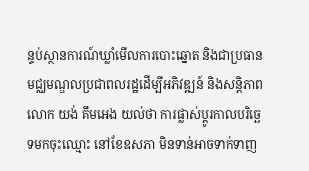ន្ទប់ស្ថានការណ៍ឃ្លាំមើលការបោះឆ្នោត និងជាប្រធានមជ្ឈមណ្ឌលប្រជាពលរដ្ឋដើម្បីអភិវឌ្ឍន៍ និងសន្តិភាព លោក យង់ គឹមអេង យល់ថា ការផ្លាស់ប្ដូរកាលបរិច្ឆេទមកចុះឈ្មោះ នៅខែឧសភា មិនទាន់អាចទាក់ទាញ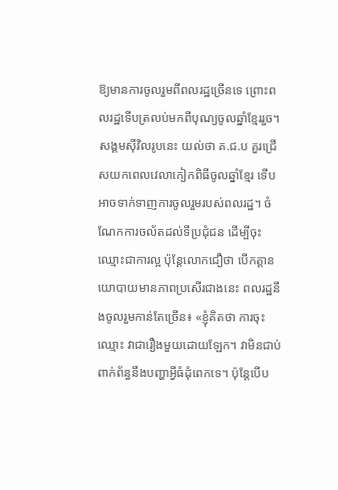ឱ្យមានការចូលរួមពីពលរដ្ឋច្រើនទេ ព្រោះពលរដ្ឋទើបត្រលប់មកពីបុណ្យចូលឆ្នាំខ្មែររួច។
សង្គមស៊ីវិលរូបនេះ យល់ថា គ.ជ.ប គួរជ្រើសយកពេលវេលាកៀកពិធីចូលឆ្នាំខ្មែរ ទើបអាចទាក់ទាញការចូលរួមរបស់ពលរដ្ឋ។ ចំណែកការចល័តដល់ទីប្រជុំជន ដើម្បីចុះឈ្មោះជាការល្អ ប៉ុន្តែលោកជឿថា បើកត្តានយោបាយមានភាពប្រសើរជាងនេះ ពលរដ្ឋនឹងចូលរួមកាន់តែច្រើន៖ «ខ្ញុំគិតថា ការចុះឈ្មោះ វាជារឿងមួយដោយឡែក។ វាមិនជាប់ពាក់ព័ន្ធនឹងបញ្ហាអ្វីធំដុំពេកទេ។ ប៉ុន្តែបើប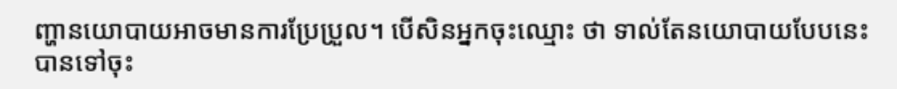ញ្ហានយោបាយអាចមានការប្រែប្រួល។ បើសិនអ្នកចុះឈ្មោះ ថា ទាល់តែនយោបាយបែបនេះ បានទៅចុះ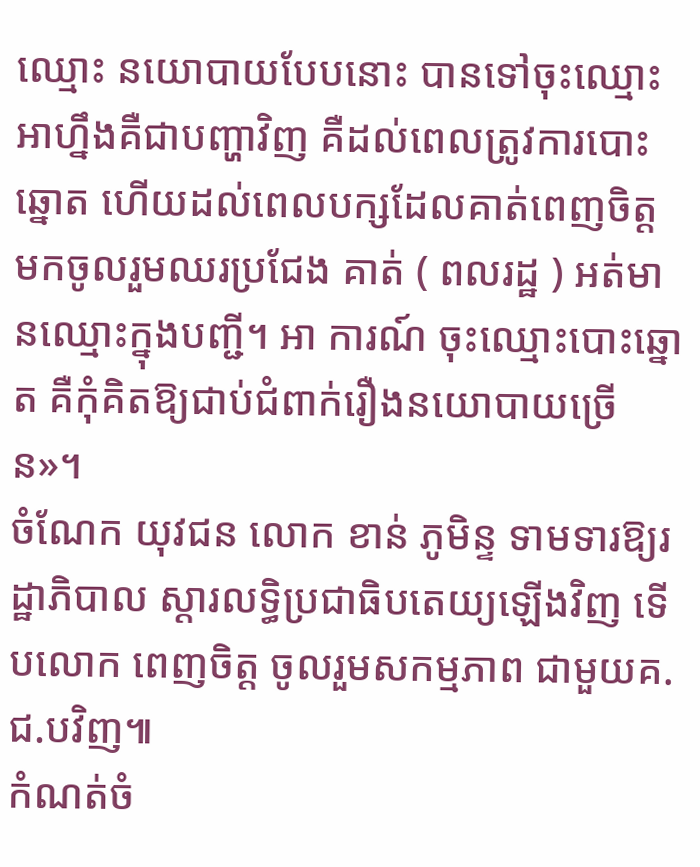ឈ្មោះ នយោបាយបែបនោះ បានទៅចុះឈ្មោះ អាហ្នឹងគឺជាបញ្ហាវិញ គឺដល់ពេលត្រូវការបោះឆ្នោត ហើយដល់ពេលបក្សដែលគាត់ពេញចិត្ត មកចូលរួមឈរប្រជែង គាត់ ( ពលរដ្ឋ ) អត់មានឈ្មោះក្នុងបញ្ជី។ អា ការណ៍ ចុះឈ្មោះបោះឆ្នោត គឺកុំគិតឱ្យជាប់ជំពាក់រឿងនយោបាយច្រើន»។
ចំណែក យុវជន លោក ខាន់ ភូមិន្ទ ទាមទារឱ្យរដ្ឋាភិបាល ស្ដារលទ្ធិប្រជាធិបតេយ្យឡើងវិញ ទើបលោក ពេញចិត្ត ចូលរួមសកម្មភាព ជាមួយគ.ជ.បវិញ៕
កំណត់ចំ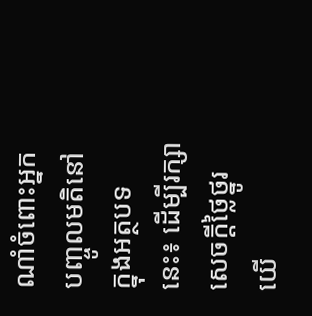ណាំចំពោះអ្នកបញ្ចូលមតិនៅក្នុងអត្ថបទនេះ៖ ដើម្បីរក្សាសេចក្ដីថ្លៃថ្នូរ យើ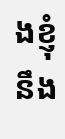ងខ្ញុំនឹង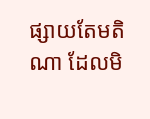ផ្សាយតែមតិណា ដែលមិ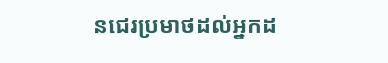នជេរប្រមាថដល់អ្នកដ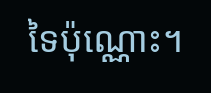ទៃប៉ុណ្ណោះ។